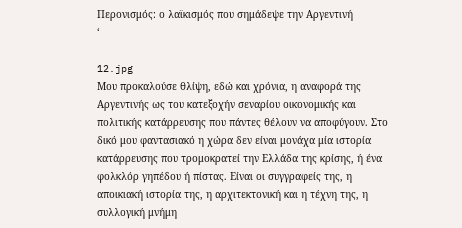Περονισμός: ο λαϊκισμός που σημάδεψε την Αργεντινή
‘

12.jpg
Μου προκαλούσε θλίψη, εδώ και χρόνια, η αναφορά της Αργεντινής ως του κατεξοχήν σεναρίου οικονομικής και πολιτικής κατάρρευσης που πάντες θέλουν να αποφύγουν. Στο δικό μου φαντασιακό η χώρα δεν είναι μονάχα μία ιστορία κατάρρευσης που τρομοκρατεί την Ελλάδα της κρίσης, ή ένα φολκλόρ γηπέδου ή πίστας. Είναι οι συγγραφείς της, η αποικιακή ιστορία της, η αρχιτεκτονική και η τέχνη της, η συλλογική μνήμη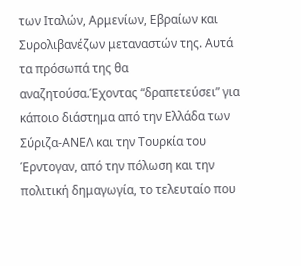των Ιταλών, Αρμενίων, Εβραίων και Συρολιβανέζων μεταναστών της. Αυτά τα πρόσωπά της θα αναζητούσα.Έχοντας “δραπετεύσει” για κάποιο διάστημα από την Ελλάδα των Σύριζα-ΑΝΕΛ και την Τουρκία του Έρντογαν, από την πόλωση και την πολιτική δημαγωγία, το τελευταίο που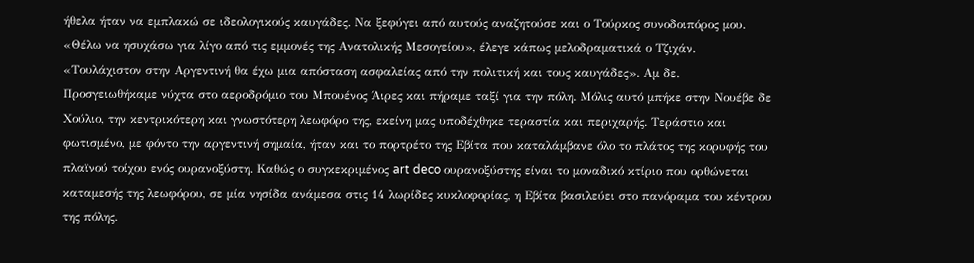ήθελα ήταν να εμπλακώ σε ιδεολογικούς καυγάδες. Να ξεφύγει από αυτούς αναζητούσε και ο Τούρκος συνοδοιπόρος μου. «Θέλω να ησυχάσω για λίγο από τις εμμονές της Ανατολικής Μεσογείου», έλεγε κάπως μελοδραματικά ο Τζιχάν. «Τουλάχιστον στην Αργεντινή θα έχω μια απόσταση ασφαλείας από την πολιτική και τους καυγάδες». Αμ δε.
Προσγειωθήκαμε νύχτα στο αεροδρόμιο του Μπουένος Άιρες και πήραμε ταξί για την πόλη. Μόλις αυτό μπήκε στην Νουέβε δε Χούλιο, την κεντρικότερη και γνωστότερη λεωφόρο της, εκείνη μας υποδέχθηκε τεραστία και περιχαρής. Τεράστιο και φωτισμένο, με φόντο την αργεντινή σημαία, ήταν και το πορτρέτο της Εβίτα που καταλάμβανε όλο το πλάτος της κορυφής του πλαϊνού τοίχου ενός ουρανοξύστη. Καθώς ο συγκεκριμένος art deco ουρανοξύστης είναι το μοναδικό κτίριο που ορθώνεται καταμεσής της λεωφόρου, σε μία νησίδα ανάμεσα στις 14 λωρίδες κυκλοφορίας, η Εβίτα βασιλεύει στο πανόραμα του κέντρου της πόλης.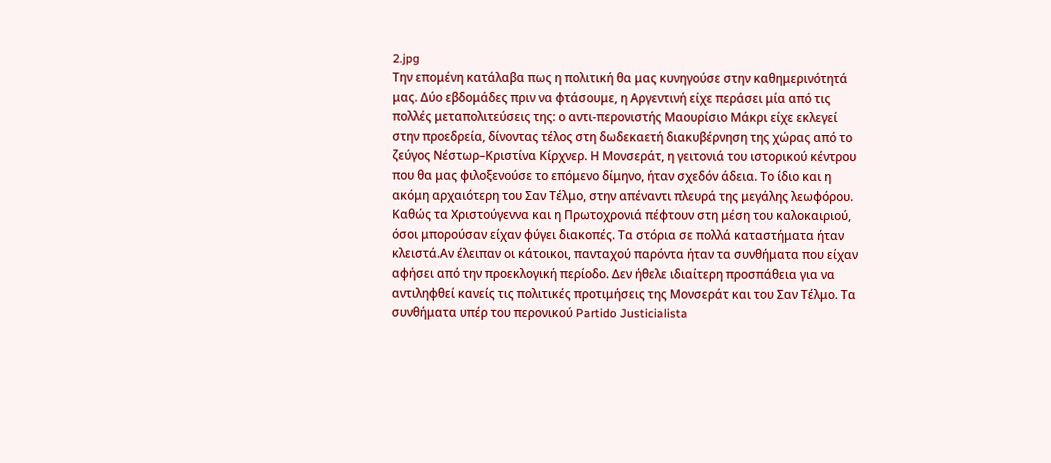2.jpg
Την επομένη κατάλαβα πως η πολιτική θα μας κυνηγούσε στην καθημερινότητά μας. Δύο εβδομάδες πριν να φτάσουμε, η Αργεντινή είχε περάσει μία από τις πολλές μεταπολιτεύσεις της: ο αντι-περονιστής Μαουρίσιο Μάκρι είχε εκλεγεί στην προεδρεία, δίνοντας τέλος στη δωδεκαετή διακυβέρνηση της χώρας από το ζεύγος Νέστωρ–Κριστίνα Κίρχνερ. Η Μονσεράτ, η γειτονιά του ιστορικού κέντρου που θα μας φιλοξενούσε το επόμενο δίμηνο, ήταν σχεδόν άδεια. Το ίδιο και η ακόμη αρχαιότερη του Σαν Τέλμο, στην απέναντι πλευρά της μεγάλης λεωφόρου. Καθώς τα Χριστούγεννα και η Πρωτοχρονιά πέφτουν στη μέση του καλοκαιριού, όσοι μπορούσαν είχαν φύγει διακοπές. Τα στόρια σε πολλά καταστήματα ήταν κλειστά.Αν έλειπαν οι κάτοικοι, πανταχού παρόντα ήταν τα συνθήματα που είχαν αφήσει από την προεκλογική περίοδο. Δεν ήθελε ιδιαίτερη προσπάθεια για να αντιληφθεί κανείς τις πολιτικές προτιμήσεις της Μονσεράτ και του Σαν Τέλμο. Τα συνθήματα υπέρ του περονικού Partido Justicialista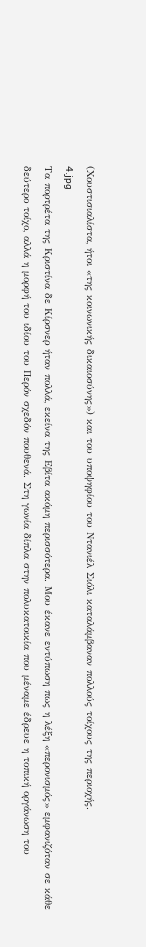(Χουστισιαλίστα, ήτοι «της κοινωνικής δικαιοσύνης») και του υποψηφίου του Ντανιέλ Σιόλι καταλάμβαναν πολλούς τοίχους της περιοχής.
4.jpg
Τα πορτρέτα της Κριστίνα δε Κίρσνερ ήταν πολλά, εκείνα της Εβίτα ακόμη περισσότερα. Μου έκανε εντύπωση πως η λέξη «περονισμός» εμφανιζόταν σε κάθε δεύτερο τοίχο, αλλά η μορφή του ιδίου του Περόν σχεδόν πουθενά. Στη γωνία δίπλα στην πολυκατοικία που μέναμε έδρευε η τοπική οργάνωση του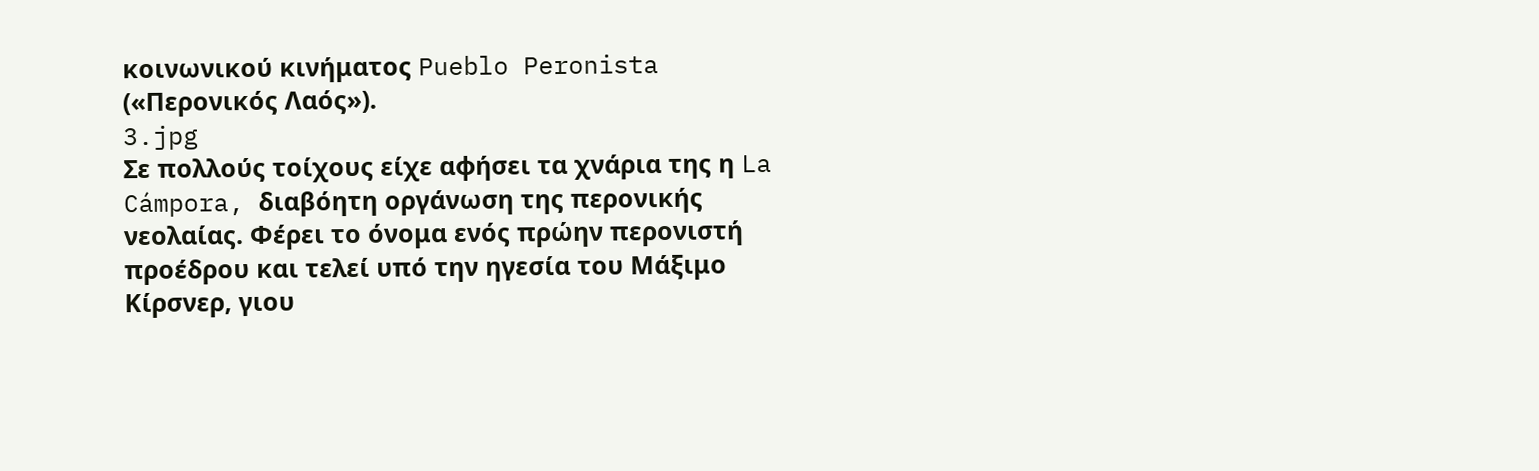κοινωνικού κινήματος Pueblo Peronista («Περονικός Λαός»).
3.jpg
Σε πολλούς τοίχους είχε αφήσει τα χνάρια της η La Cámpora, διαβόητη οργάνωση της περονικής νεολαίας. Φέρει το όνομα ενός πρώην περονιστή προέδρου και τελεί υπό την ηγεσία του Μάξιμο Κίρσνερ, γιου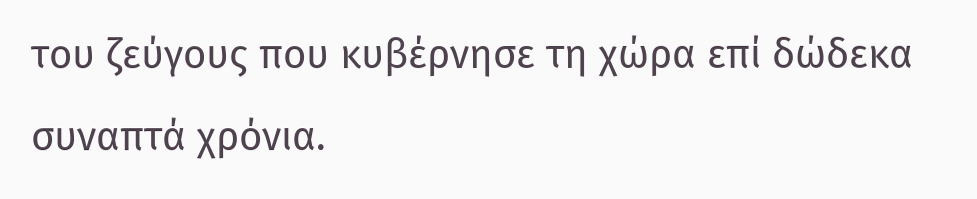του ζεύγους που κυβέρνησε τη χώρα επί δώδεκα συναπτά χρόνια.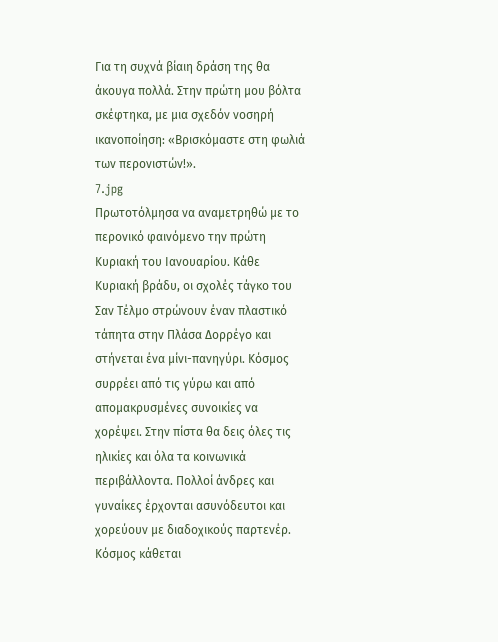Για τη συχνά βίαιη δράση της θα άκουγα πολλά. Στην πρώτη μου βόλτα σκέφτηκα, με μια σχεδόν νοσηρή ικανοποίηση: «Βρισκόμαστε στη φωλιά των περονιστών!».
7.jpg
Πρωτοτόλμησα να αναμετρηθώ με το περονικό φαινόμενο την πρώτη Κυριακή του Ιανουαρίου. Κάθε Κυριακή βράδυ, οι σχολές τάγκο του Σαν Τέλμο στρώνουν έναν πλαστικό τάπητα στην Πλάσα Δορρέγο και στήνεται ένα μίνι-πανηγύρι. Κόσμος συρρέει από τις γύρω και από απομακρυσμένες συνοικίες να χορέψει. Στην πίστα θα δεις όλες τις ηλικίες και όλα τα κοινωνικά περιβάλλοντα. Πολλοί άνδρες και γυναίκες έρχονται ασυνόδευτοι και χορεύουν με διαδοχικούς παρτενέρ. Κόσμος κάθεται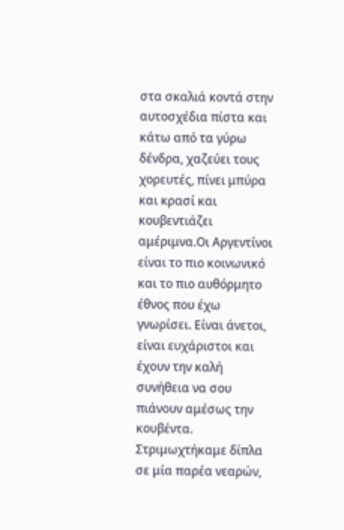στα σκαλιά κοντά στην αυτοσχέδια πίστα και κάτω από τα γύρω δένδρα, χαζεύει τους χορευτές, πίνει μπύρα και κρασί και κουβεντιάζει αμέριμνα.Οι Αργεντίνοι είναι το πιο κοινωνικό και το πιο αυθόρμητο έθνος που έχω γνωρίσει. Είναι άνετοι, είναι ευχάριστοι και έχουν την καλή συνήθεια να σου πιάνουν αμέσως την κουβέντα. Στριμωχτήκαμε δίπλα σε μία παρέα νεαρών,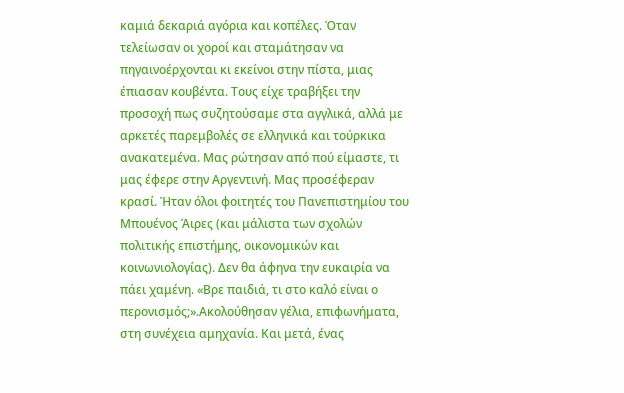καμιά δεκαριά αγόρια και κοπέλες. Όταν τελείωσαν οι χοροί και σταμάτησαν να πηγαινοέρχονται κι εκείνοι στην πίστα, μιας έπιασαν κουβέντα. Τους είχε τραβήξει την προσοχή πως συζητούσαμε στα αγγλικά, αλλά με αρκετές παρεμβολές σε ελληνικά και τούρκικα ανακατεμένα. Μας ρώτησαν από πού είμαστε, τι μας έφερε στην Αργεντινή. Μας προσέφεραν κρασί. Ήταν όλοι φοιτητές του Πανεπιστημίου του Μπουένος Άιρες (και μάλιστα των σχολών πολιτικής επιστήμης, οικονομικών και κοινωνιολογίας). Δεν θα άφηνα την ευκαιρία να πάει χαμένη. «Βρε παιδιά, τι στο καλό είναι ο περονισμός;».Ακολούθησαν γέλια, επιφωνήματα, στη συνέχεια αμηχανία. Και μετά, ένας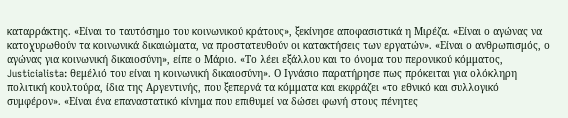καταρράκτης. «Είναι το ταυτόσημο του κοινωνικού κράτους», ξεκίνησε αποφασιστικά η Μιρέζα. «Είναι ο αγώνας να κατοχυρωθούν τα κοινωνικά δικαιώματα, να προστατευθούν οι κατακτήσεις των εργατών». «Είναι ο ανθρωπισμός, ο αγώνας για κοινωνική δικαιοσύνη», είπε ο Μάριο. «Το λέει εξάλλου και το όνομα του περονικού κόμματος, Justicialista: θεμέλιό του είναι η κοινωνική δικαιοσύνη». Ο Ιγνάσιο παρατήρησε πως πρόκειται για ολόκληρη πολιτική κουλτούρα, ίδια της Αργεντινής, που ξεπερνά τα κόμματα και εκφράζει «το εθνικό και συλλογικό συμφέρον». «Είναι ένα επαναστατικό κίνημα που επιθυμεί να δώσει φωνή στους πένητες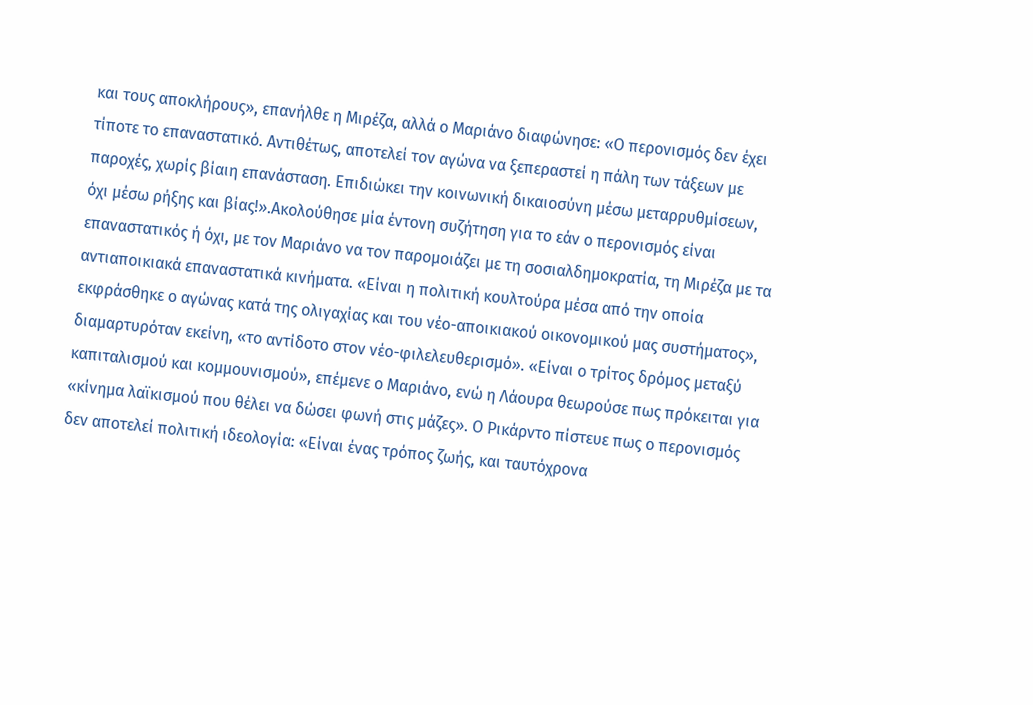και τους αποκλήρους», επανήλθε η Μιρέζα, αλλά ο Μαριάνο διαφώνησε: «Ο περονισμός δεν έχει τίποτε το επαναστατικό. Αντιθέτως, αποτελεί τον αγώνα να ξεπεραστεί η πάλη των τάξεων με παροχές, χωρίς βίαιη επανάσταση. Επιδιώκει την κοινωνική δικαιοσύνη μέσω μεταρρυθμίσεων, όχι μέσω ρήξης και βίας!».Ακολούθησε μία έντονη συζήτηση για το εάν ο περονισμός είναι επαναστατικός ή όχι, με τον Μαριάνο να τον παρομοιάζει με τη σοσιαλδημοκρατία, τη Μιρέζα με τα αντιαποικιακά επαναστατικά κινήματα. «Είναι η πολιτική κουλτούρα μέσα από την οποία εκφράσθηκε ο αγώνας κατά της ολιγαχίας και του νέο-αποικιακού οικονομικού μας συστήματος», διαμαρτυρόταν εκείνη, «το αντίδοτο στον νέο-φιλελευθερισμό». «Είναι ο τρίτος δρόμος μεταξύ καπιταλισμού και κομμουνισμού», επέμενε ο Μαριάνο, ενώ η Λάουρα θεωρούσε πως πρόκειται για «κίνημα λαϊκισμού που θέλει να δώσει φωνή στις μάζες». Ο Ρικάρντο πίστευε πως ο περονισμός δεν αποτελεί πολιτική ιδεολογία: «Είναι ένας τρόπος ζωής, και ταυτόχρονα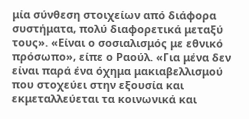μία σύνθεση στοιχείων από διάφορα συστήματα, πολύ διαφορετικά μεταξύ τους». «Είναι ο σοσιαλισμός με εθνικό πρόσωπο», είπε ο Ραούλ. «Για μένα δεν είναι παρά ένα όχημα μακιαβελλισμού που στοχεύει στην εξουσία και εκμεταλλεύεται τα κοινωνικά και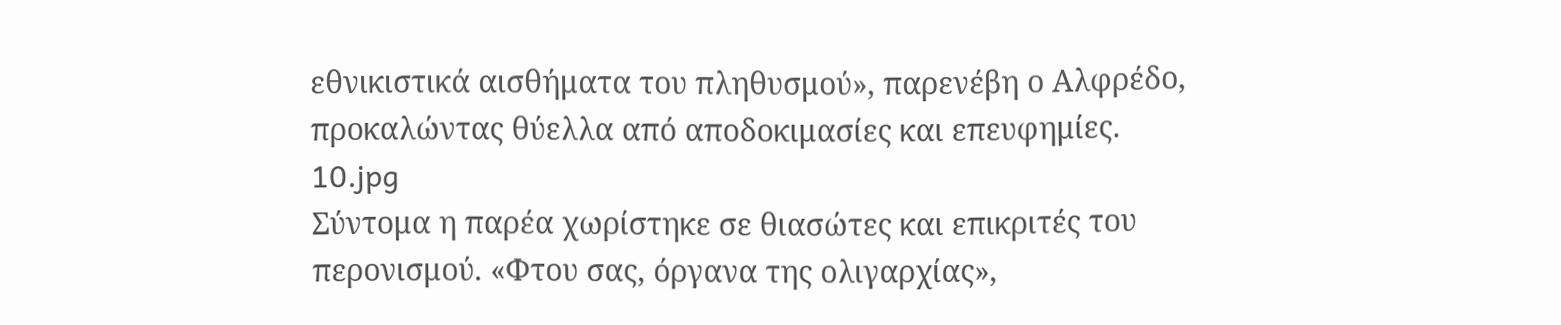εθνικιστικά αισθήματα του πληθυσμού», παρενέβη ο Αλφρέδο, προκαλώντας θύελλα από αποδοκιμασίες και επευφημίες.
10.jpg
Σύντομα η παρέα χωρίστηκε σε θιασώτες και επικριτές του περονισμού. «Φτου σας, όργανα της ολιγαρχίας»,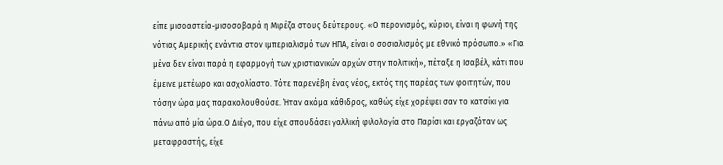είπε μισοαστεία-μισοσοβαρά η Μιρέζα στους δεύτερους. «Ο περονισμός, κύριοι, είναι η φωνή της νότιας Αμερικής ενάντια στον ιμπεριαλισμό των ΗΠΑ, είναι ο σοσιαλισμός με εθνικό πρόσωπο.» «Για μένα δεν είναι παρά η εφαρμογή των χριστιανικών αρχών στην πολιτική», πέταξε η Ισαβέλ, κάτι που έμεινε μετέωρο και ασχολίαστο. Τότε παρενέβη ένας νέος, εκτός της παρέας των φοιτητών, που τόσην ώρα μας παρακολουθούσε. Ήταν ακόμα κάθιδρος, καθώς είχε χορέψει σαν το κατσίκι για πάνω από μία ώρα.Ο Διέγο, που είχε σπουδάσει γαλλική φιλολογία στο Παρίσι και εργαζόταν ως μεταφραστής, είχε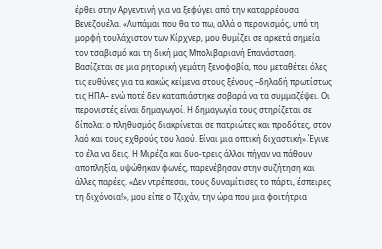έρθει στην Αργεντινή για να ξεφύγει από την καταρρέουσα Βενεζουέλα. «Λυπάμαι που θα το πω, αλλά ο περονισμός, υπό τη μορφή τουλάχιστον των Κίρχνερ, μου θυμίζει σε αρκετά σημεία τον τσαβισμό και τη δική μας Μπολιβαριανή Επανάσταση. Βασίζεται σε μια ρητορική γεμάτη ξενοφοβία, που μεταθέτει όλες τις ευθύνες για τα κακώς κείμενα στους ξένους –δηλαδή πρωτίστως τις ΗΠΑ– ενώ ποτέ δεν καταπιάστηκε σοβαρά να τα συμμαζέψει. Οι περονιστές είναι δημαγωγοί. Η δημαγωγία τους στηρίζεται σε δίπολα: ο πληθυσμός διακρίνεται σε πατριώτες και προδότες, στον λαό και τους εχθρούς του λαού. Είναι μια οπτική διχαστική».Έγινε το έλα να δεις. Η Μιρέζα και δυο-τρεις άλλοι πήγαν να πάθουν αποπληξία, υψώθηκαν φωνές, παρενέβησαν στην συζήτηση και άλλες παρέες. «Δεν ντρέπεσαι, τους δυναμίτισες το πάρτι, έσπειρες τη διχόνοια!», μου είπε ο Τζιχάν, την ώρα που μια φοιτήτρια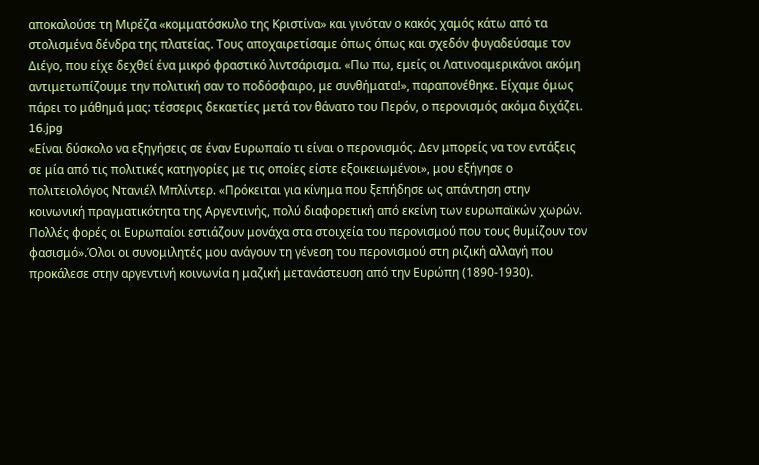αποκαλούσε τη Μιρέζα «κομματόσκυλο της Κριστίνα» και γινόταν ο κακός χαμός κάτω από τα στολισμένα δένδρα της πλατείας. Τους αποχαιρετίσαμε όπως όπως και σχεδόν φυγαδεύσαμε τον Διέγο, που είχε δεχθεί ένα μικρό φραστικό λιντσάρισμα. «Πω πω, εμείς οι Λατινοαμερικάνοι ακόμη αντιμετωπίζουμε την πολιτική σαν το ποδόσφαιρο, με συνθήματα!», παραπονέθηκε. Είχαμε όμως πάρει το μάθημά μας: τέσσερις δεκαετίες μετά τον θάνατο του Περόν, ο περονισμός ακόμα διχάζει.
16.jpg
«Είναι δύσκολο να εξηγήσεις σε έναν Ευρωπαίο τι είναι ο περονισμός. Δεν μπορείς να τον εντάξεις σε μία από τις πολιτικές κατηγορίες με τις οποίες είστε εξοικειωμένοι», μου εξήγησε ο πολιτειολόγος Ντανιέλ Μπλίντερ. «Πρόκειται για κίνημα που ξεπήδησε ως απάντηση στην κοινωνική πραγματικότητα της Αργεντινής, πολύ διαφορετική από εκείνη των ευρωπαϊκών χωρών. Πολλές φορές οι Ευρωπαίοι εστιάζουν μονάχα στα στοιχεία του περονισμού που τους θυμίζουν τον φασισμό».Όλοι οι συνομιλητές μου ανάγουν τη γένεση του περονισμού στη ριζική αλλαγή που προκάλεσε στην αργεντινή κοινωνία η μαζική μετανάστευση από την Ευρώπη (1890-1930).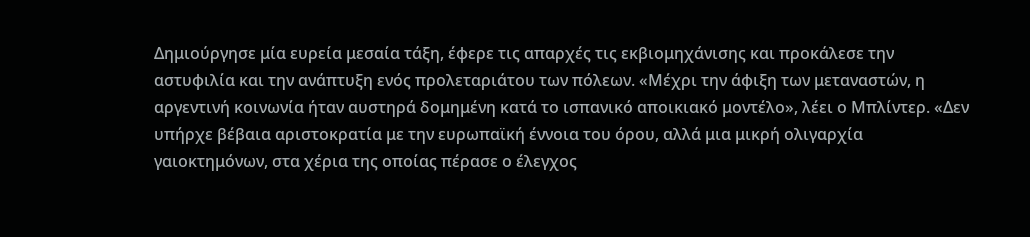Δημιούργησε μία ευρεία μεσαία τάξη, έφερε τις απαρχές τις εκβιομηχάνισης και προκάλεσε την αστυφιλία και την ανάπτυξη ενός προλεταριάτου των πόλεων. «Μέχρι την άφιξη των μεταναστών, η αργεντινή κοινωνία ήταν αυστηρά δομημένη κατά το ισπανικό αποικιακό μοντέλο», λέει ο Μπλίντερ. «Δεν υπήρχε βέβαια αριστοκρατία με την ευρωπαϊκή έννοια του όρου, αλλά μια μικρή ολιγαρχία γαιοκτημόνων, στα χέρια της οποίας πέρασε ο έλεγχος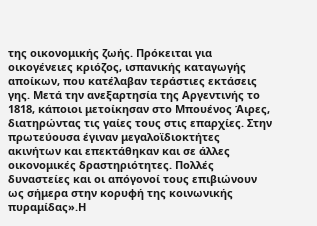της οικονομικής ζωής. Πρόκειται για οικογένειες κριόζος, ισπανικής καταγωγής αποίκων, που κατέλαβαν τεράστιες εκτάσεις γης. Μετά την ανεξαρτησία της Αργεντινής το 1818, κάποιοι μετοίκησαν στο Μπουένος Άιρες, διατηρώντας τις γαίες τους στις επαρχίες. Στην πρωτεύουσα έγιναν μεγαλοϊδιοκτήτες ακινήτων και επεκτάθηκαν και σε άλλες οικονομικές δραστηριότητες. Πολλές δυναστείες και οι απόγονοί τους επιβιώνουν ως σήμερα στην κορυφή της κοινωνικής πυραμίδας».Η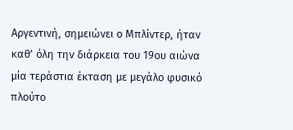Αργεντινή, σημειώνει ο Μπλίντερ, ήταν καθ’ όλη την διάρκεια του 19ου αιώνα μία τεράστια έκταση με μεγάλο φυσικό πλούτο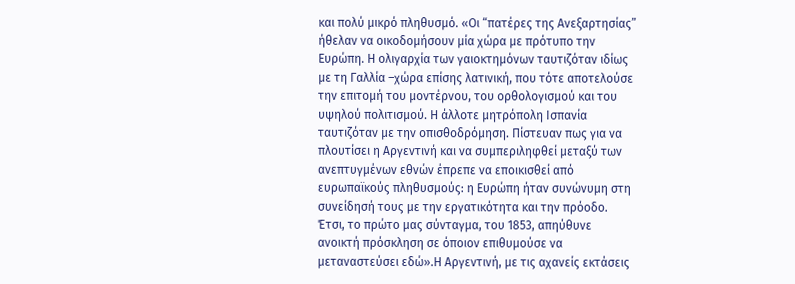και πολύ μικρό πληθυσμό. «Οι “πατέρες της Ανεξαρτησίας” ήθελαν να οικοδομήσουν μία χώρα με πρότυπο την Ευρώπη. Η ολιγαρχία των γαιοκτημόνων ταυτιζόταν ιδίως με τη Γαλλία –χώρα επίσης λατινική, που τότε αποτελούσε την επιτομή του μοντέρνου, του ορθολογισμού και του υψηλού πολιτισμού. Η άλλοτε μητρόπολη Ισπανία ταυτιζόταν με την οπισθοδρόμηση. Πίστευαν πως για να πλουτίσει η Αργεντινή και να συμπεριληφθεί μεταξύ των ανεπτυγμένων εθνών έπρεπε να εποικισθεί από ευρωπαϊκούς πληθυσμούς: η Ευρώπη ήταν συνώνυμη στη συνείδησή τους με την εργατικότητα και την πρόοδο. Έτσι, το πρώτο μας σύνταγμα, του 1853, απηύθυνε ανοικτή πρόσκληση σε όποιον επιθυμούσε να μεταναστεύσει εδώ».Η Αργεντινή, με τις αχανείς εκτάσεις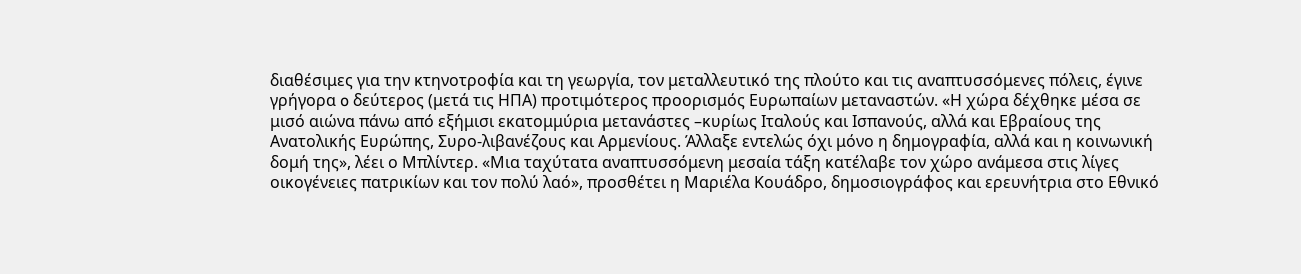διαθέσιμες για την κτηνοτροφία και τη γεωργία, τον μεταλλευτικό της πλούτο και τις αναπτυσσόμενες πόλεις, έγινε γρήγορα o δεύτερος (μετά τις ΗΠΑ) προτιμότερος προορισμός Ευρωπαίων μεταναστών. «Η χώρα δέχθηκε μέσα σε μισό αιώνα πάνω από εξήμισι εκατομμύρια μετανάστες –κυρίως Ιταλούς και Ισπανούς, αλλά και Εβραίους της Ανατολικής Ευρώπης, Συρο-λιβανέζους και Αρμενίους. Άλλαξε εντελώς όχι μόνο η δημογραφία, αλλά και η κοινωνική δομή της», λέει ο Μπλίντερ. «Μια ταχύτατα αναπτυσσόμενη μεσαία τάξη κατέλαβε τον χώρο ανάμεσα στις λίγες οικογένειες πατρικίων και τον πολύ λαό», προσθέτει η Μαριέλα Κουάδρο, δημοσιογράφος και ερευνήτρια στο Εθνικό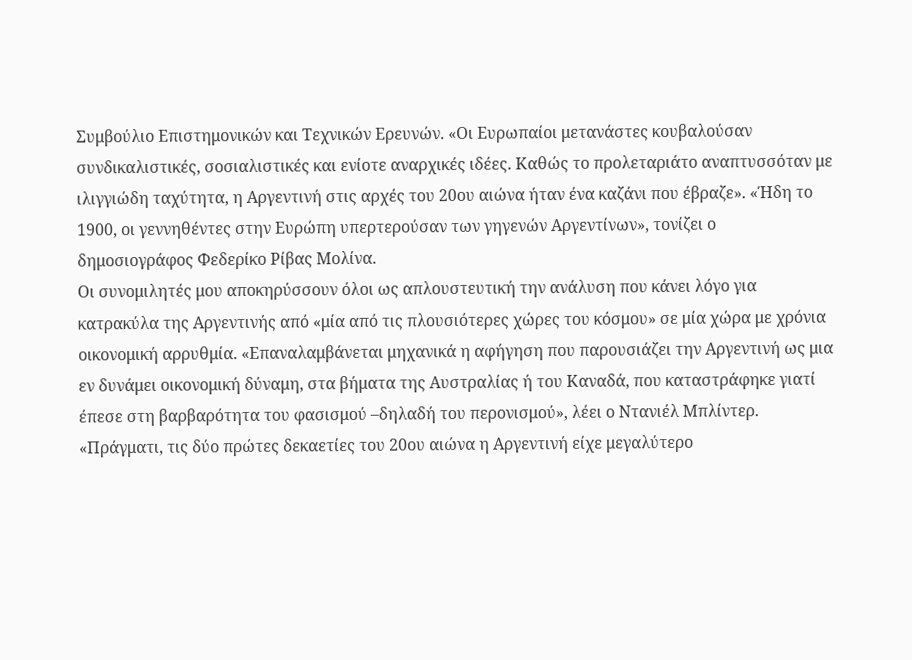Συμβούλιο Επιστημονικών και Τεχνικών Ερευνών. «Οι Ευρωπαίοι μετανάστες κουβαλούσαν συνδικαλιστικές, σοσιαλιστικές και ενίοτε αναρχικές ιδέες. Καθώς το προλεταριάτο αναπτυσσόταν με ιλιγγιώδη ταχύτητα, η Αργεντινή στις αρχές του 20ου αιώνα ήταν ένα καζάνι που έβραζε». «Ήδη το 1900, οι γεννηθέντες στην Ευρώπη υπερτερούσαν των γηγενών Αργεντίνων», τονίζει ο δημοσιογράφος Φεδερίκο Ρίβας Μολίνα.
Οι συνομιλητές μου αποκηρύσσουν όλοι ως απλουστευτική την ανάλυση που κάνει λόγο για κατρακύλα της Αργεντινής από «μία από τις πλουσιότερες χώρες του κόσμου» σε μία χώρα με χρόνια οικονομική αρρυθμία. «Επαναλαμβάνεται μηχανικά η αφήγηση που παρουσιάζει την Αργεντινή ως μια εν δυνάμει οικονομική δύναμη, στα βήματα της Αυστραλίας ή του Καναδά, που καταστράφηκε γιατί έπεσε στη βαρβαρότητα του φασισμού –δηλαδή του περονισμού», λέει ο Ντανιέλ Μπλίντερ. «Πράγματι, τις δύο πρώτες δεκαετίες του 20ου αιώνα η Αργεντινή είχε μεγαλύτερο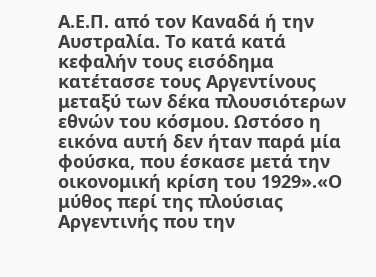Α.Ε.Π. από τον Καναδά ή την Αυστραλία. Το κατά κατά κεφαλήν τους εισόδημα κατέτασσε τους Αργεντίνους μεταξύ των δέκα πλουσιότερων εθνών του κόσμου. Ωστόσο η εικόνα αυτή δεν ήταν παρά μία φούσκα, που έσκασε μετά την οικονομική κρίση του 1929».«Ο μύθος περί της πλούσιας Αργεντινής που την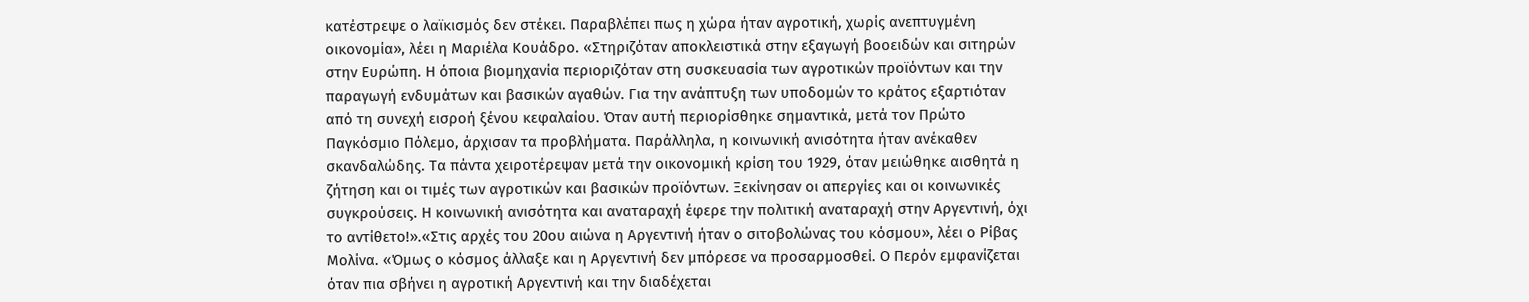κατέστρεψε ο λαϊκισμός δεν στέκει. Παραβλέπει πως η χώρα ήταν αγροτική, χωρίς ανεπτυγμένη οικονομία», λέει η Μαριέλα Κουάδρο. «Στηριζόταν αποκλειστικά στην εξαγωγή βοοειδών και σιτηρών στην Ευρώπη. Η όποια βιομηχανία περιοριζόταν στη συσκευασία των αγροτικών προϊόντων και την παραγωγή ενδυμάτων και βασικών αγαθών. Για την ανάπτυξη των υποδομών το κράτος εξαρτιόταν από τη συνεχή εισροή ξένου κεφαλαίου. Όταν αυτή περιορίσθηκε σημαντικά, μετά τον Πρώτο Παγκόσμιο Πόλεμο, άρχισαν τα προβλήματα. Παράλληλα, η κοινωνική ανισότητα ήταν ανέκαθεν σκανδαλώδης. Τα πάντα χειροτέρεψαν μετά την οικονομική κρίση του 1929, όταν μειώθηκε αισθητά η ζήτηση και οι τιμές των αγροτικών και βασικών προϊόντων. Ξεκίνησαν οι απεργίες και οι κοινωνικές συγκρούσεις. Η κοινωνική ανισότητα και αναταραχή έφερε την πολιτική αναταραχή στην Αργεντινή, όχι το αντίθετο!».«Στις αρχές του 20ου αιώνα η Αργεντινή ήταν ο σιτοβολώνας του κόσμου», λέει ο Ρίβας Μολίνα. «Όμως ο κόσμος άλλαξε και η Αργεντινή δεν μπόρεσε να προσαρμοσθεί. Ο Περόν εμφανίζεται όταν πια σβήνει η αγροτική Αργεντινή και την διαδέχεται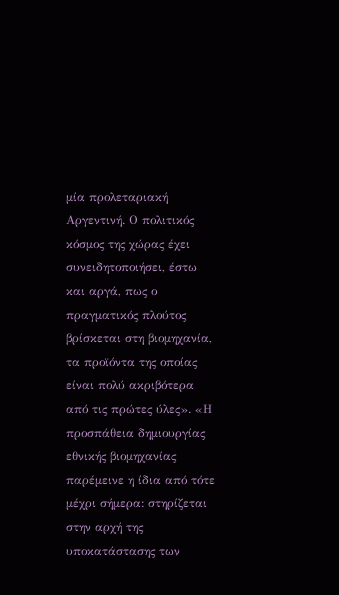μία προλεταριακή Αργεντινή. Ο πολιτικός κόσμος της χώρας έχει συνειδητοποιήσει, έστω και αργά, πως ο πραγματικός πλούτος βρίσκεται στη βιομηχανία, τα προϊόντα της οποίας είναι πολύ ακριβότερα από τις πρώτες ύλες». «Η προσπάθεια δημιουργίας εθνικής βιομηχανίας παρέμεινε η ίδια από τότε μέχρι σήμερα: στηρίζεται στην αρχή της υποκατάστασης των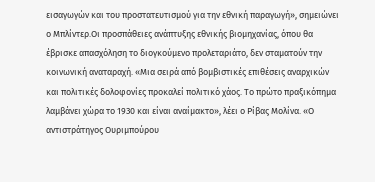εισαγωγών και του προστατευτισμού για την εθνική παραγωγή», σημειώνει ο Μπλίντερ.Οι προσπάθειες ανάπτυξης εθνικής βιομηχανίας, όπου θα έβρισκε απασχόληση το διογκούμενο προλεταριάτο, δεν σταματούν την κοινωνική αναταραχή. «Μια σειρά από βομβιστικές επιθέσεις αναρχικών και πολιτικές δολοφονίες προκαλεί πολιτικό χάος. Το πρώτο πραξικόπημα λαμβάνει χώρα το 1930 και είναι αναίμακτο», λέει ο Ρίβας Μολίνα. «Ο αντιστράτηγος Ουριμπούρου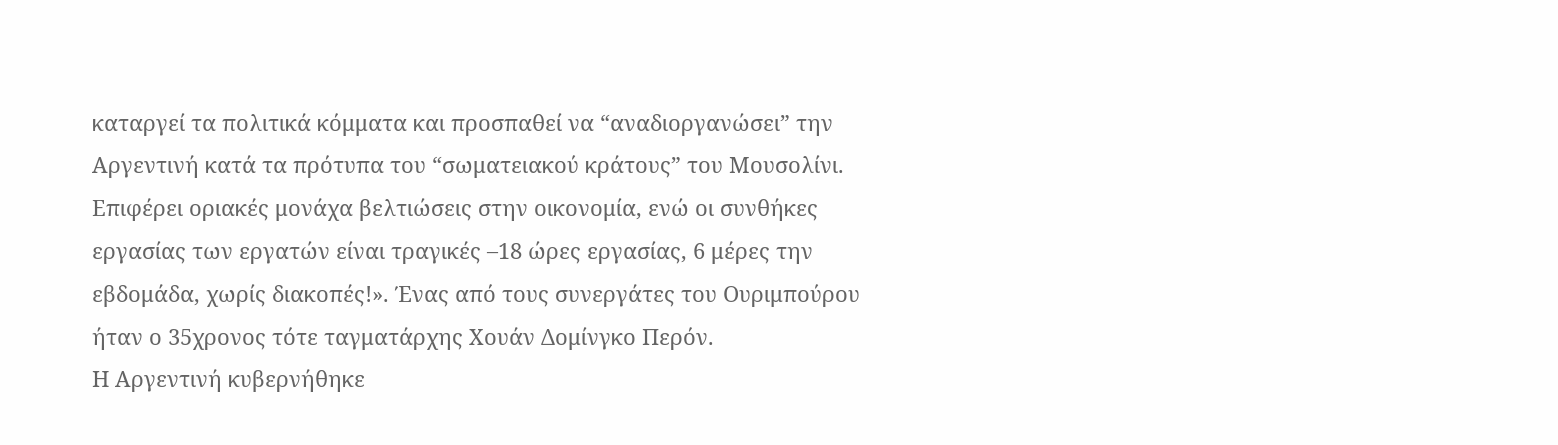καταργεί τα πολιτικά κόμματα και προσπαθεί να “αναδιοργανώσει” την Αργεντινή κατά τα πρότυπα του “σωματειακού κράτους” του Μουσολίνι. Επιφέρει οριακές μονάχα βελτιώσεις στην οικονομία, ενώ οι συνθήκες εργασίας των εργατών είναι τραγικές –18 ώρες εργασίας, 6 μέρες την εβδομάδα, χωρίς διακοπές!». Ένας από τους συνεργάτες του Ουριμπούρου ήταν ο 35χρονος τότε ταγματάρχης Χουάν Δομίνγκο Περόν.
Η Αργεντινή κυβερνήθηκε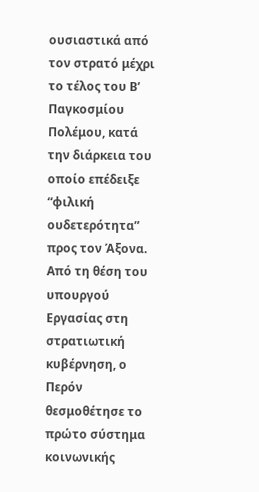ουσιαστικά από τον στρατό μέχρι το τέλος του Β’ Παγκοσμίου Πολέμου, κατά την διάρκεια του οποίο επέδειξε “φιλική ουδετερότητα” προς τον Άξονα. Από τη θέση του υπουργού Εργασίας στη στρατιωτική κυβέρνηση, ο Περόν θεσμοθέτησε το πρώτο σύστημα κοινωνικής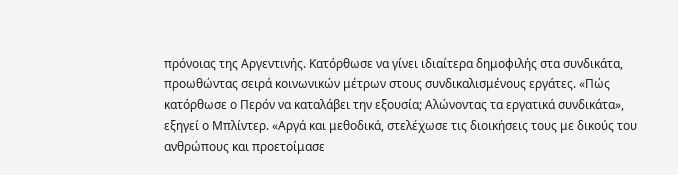πρόνοιας της Αργεντινής. Κατόρθωσε να γίνει ιδιαίτερα δημοφιλής στα συνδικάτα, προωθώντας σειρά κοινωνικών μέτρων στους συνδικαλισμένους εργάτες. «Πώς κατόρθωσε ο Περόν να καταλάβει την εξουσία; Αλώνοντας τα εργατικά συνδικάτα», εξηγεί ο Μπλίντερ. «Αργά και μεθοδικά, στελέχωσε τις διοικήσεις τους με δικούς του ανθρώπους και προετοίμασε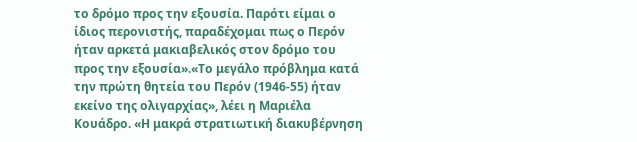το δρόμο προς την εξουσία. Παρότι είμαι ο ίδιος περονιστής, παραδέχομαι πως ο Περόν ήταν αρκετά μακιαβελικός στον δρόμο του προς την εξουσία».«Το μεγάλο πρόβλημα κατά την πρώτη θητεία του Περόν (1946-55) ήταν εκείνο της ολιγαρχίας», λέει η Μαριέλα Κουάδρο. «Η μακρά στρατιωτική διακυβέρνηση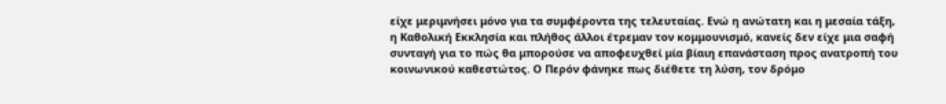είχε μεριμνήσει μόνο για τα συμφέροντα της τελευταίας. Ενώ η ανώτατη και η μεσαία τάξη, η Καθολική Εκκλησία και πλήθος άλλοι έτρεμαν τον κομμουνισμό, κανείς δεν είχε μια σαφή συνταγή για το πώς θα μπορούσε να αποφευχθεί μία βίαιη επανάσταση προς ανατροπή του κοινωνικού καθεστώτος. Ο Περόν φάνηκε πως διέθετε τη λύση, τον δρόμο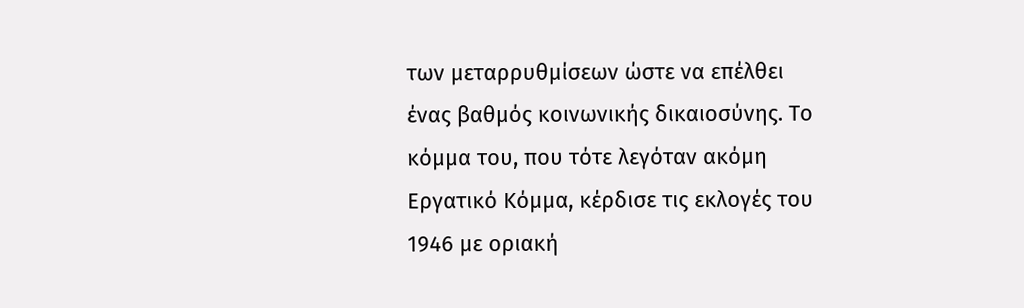των μεταρρυθμίσεων ώστε να επέλθει ένας βαθμός κοινωνικής δικαιοσύνης. Το κόμμα του, που τότε λεγόταν ακόμη Εργατικό Κόμμα, κέρδισε τις εκλογές του 1946 με οριακή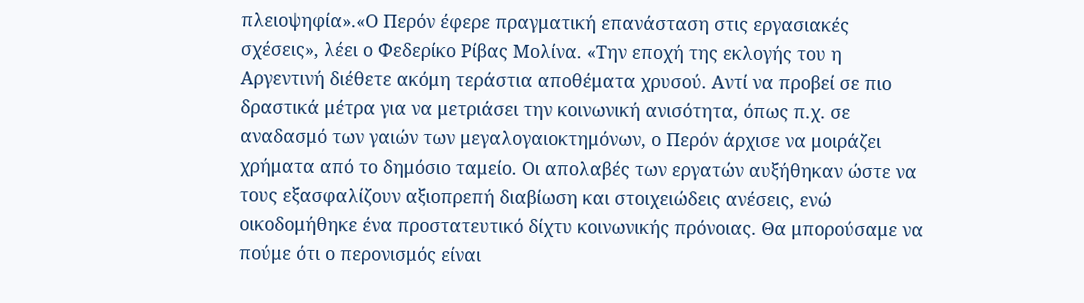πλειοψηφία».«Ο Περόν έφερε πραγματική επανάσταση στις εργασιακές σχέσεις», λέει ο Φεδερίκο Ρίβας Μολίνα. «Την εποχή της εκλογής του η Αργεντινή διέθετε ακόμη τεράστια αποθέματα χρυσού. Αντί να προβεί σε πιο δραστικά μέτρα για να μετριάσει την κοινωνική ανισότητα, όπως π.χ. σε αναδασμό των γαιών των μεγαλογαιοκτημόνων, ο Περόν άρχισε να μοιράζει χρήματα από το δημόσιο ταμείο. Οι απολαβές των εργατών αυξήθηκαν ώστε να τους εξασφαλίζουν αξιοπρεπή διαβίωση και στοιχειώδεις ανέσεις, ενώ οικοδομήθηκε ένα προστατευτικό δίχτυ κοινωνικής πρόνοιας. Θα μπορούσαμε να πούμε ότι ο περονισμός είναι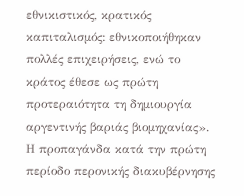εθνικιστικός, κρατικός καπιταλισμός: εθνικοποιήθηκαν πολλές επιχειρήσεις, ενώ το κράτος έθεσε ως πρώτη προτεραιότητα τη δημιουργία αργεντινής βαριάς βιομηχανίας».
Η προπαγάνδα κατά την πρώτη περίοδο περονικής διακυβέρνησης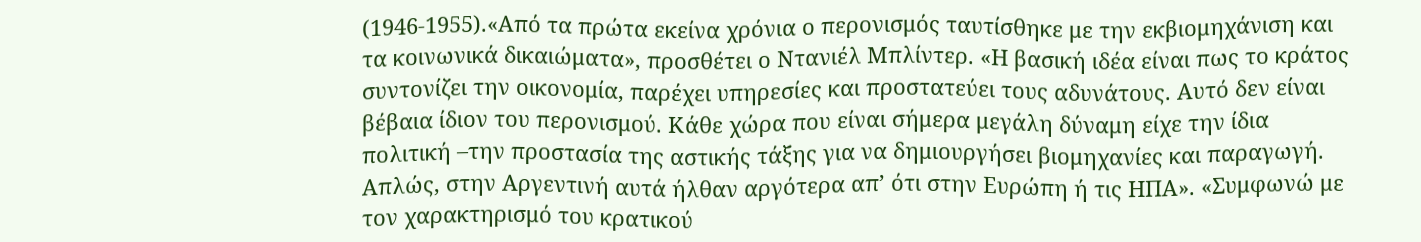(1946-1955).«Από τα πρώτα εκείνα χρόνια ο περονισμός ταυτίσθηκε με την εκβιομηχάνιση και τα κοινωνικά δικαιώματα», προσθέτει ο Ντανιέλ Μπλίντερ. «Η βασική ιδέα είναι πως το κράτος συντονίζει την οικονομία, παρέχει υπηρεσίες και προστατεύει τους αδυνάτους. Αυτό δεν είναι βέβαια ίδιον του περονισμού. Κάθε χώρα που είναι σήμερα μεγάλη δύναμη είχε την ίδια πολιτική –την προστασία της αστικής τάξης για να δημιουργήσει βιομηχανίες και παραγωγή. Απλώς, στην Αργεντινή αυτά ήλθαν αργότερα απ’ ότι στην Ευρώπη ή τις ΗΠΑ». «Συμφωνώ με τον χαρακτηρισμό του κρατικού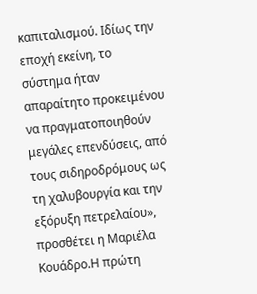καπιταλισμού. Ιδίως την εποχή εκείνη, το σύστημα ήταν απαραίτητο προκειμένου να πραγματοποιηθούν μεγάλες επενδύσεις, από τους σιδηροδρόμους ως τη χαλυβουργία και την εξόρυξη πετρελαίου», προσθέτει η Μαριέλα Κουάδρο.Η πρώτη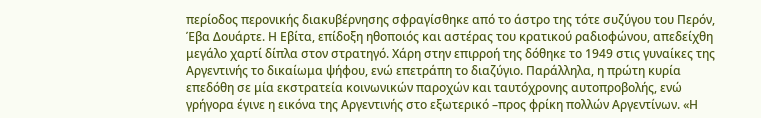περίοδος περονικής διακυβέρνησης σφραγίσθηκε από το άστρο της τότε συζύγου του Περόν, Έβα Δουάρτε. Η Εβίτα, επίδοξη ηθοποιός και αστέρας του κρατικού ραδιοφώνου, απεδείχθη μεγάλο χαρτί δίπλα στον στρατηγό. Χάρη στην επιρροή της δόθηκε το 1949 στις γυναίκες της Αργεντινής το δικαίωμα ψήφου, ενώ επετράπη το διαζύγιο. Παράλληλα, η πρώτη κυρία επεδόθη σε μία εκστρατεία κοινωνικών παροχών και ταυτόχρονης αυτοπροβολής, ενώ γρήγορα έγινε η εικόνα της Αργεντινής στο εξωτερικό –προς φρίκη πολλών Αργεντίνων. «Η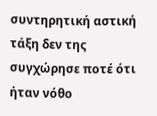συντηρητική αστική τάξη δεν της συγχώρησε ποτέ ότι ήταν νόθο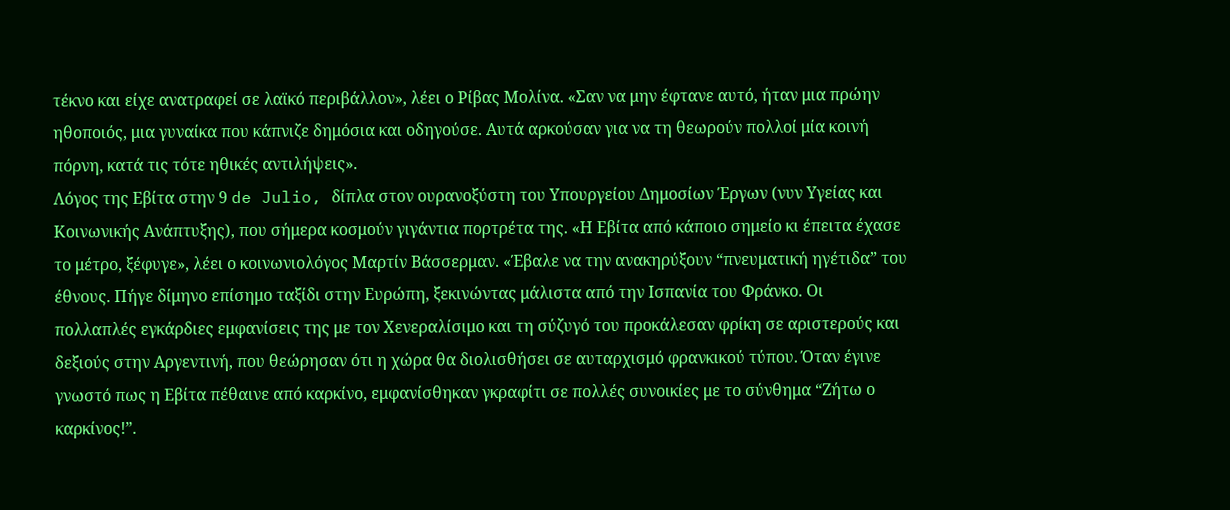τέκνο και είχε ανατραφεί σε λαϊκό περιβάλλον», λέει ο Ρίβας Μολίνα. «Σαν να μην έφτανε αυτό, ήταν μια πρώην ηθοποιός, μια γυναίκα που κάπνιζε δημόσια και οδηγούσε. Αυτά αρκούσαν για να τη θεωρούν πολλοί μία κοινή πόρνη, κατά τις τότε ηθικές αντιλήψεις».
Λόγος της Εβίτα στην 9 de Julio, δίπλα στον ουρανοξύστη του Υπουργείου Δημοσίων Έργων (νυν Yγείας και Κοινωνικής Ανάπτυξης), που σήμερα κοσμούν γιγάντια πορτρέτα της. «Η Εβίτα από κάποιο σημείο κι έπειτα έχασε το μέτρο, ξέφυγε», λέει ο κοινωνιολόγος Μαρτίν Βάσσερμαν. «Έβαλε να την ανακηρύξουν “πνευματική ηγέτιδα” του έθνους. Πήγε δίμηνο επίσημο ταξίδι στην Ευρώπη, ξεκινώντας μάλιστα από την Ισπανία του Φράνκο. Οι πολλαπλές εγκάρδιες εμφανίσεις της με τον Χενεραλίσιμο και τη σύζυγό του προκάλεσαν φρίκη σε αριστερούς και δεξιούς στην Αργεντινή, που θεώρησαν ότι η χώρα θα διολισθήσει σε αυταρχισμό φρανκικού τύπου. Όταν έγινε γνωστό πως η Εβίτα πέθαινε από καρκίνο, εμφανίσθηκαν γκραφίτι σε πολλές συνοικίες με το σύνθημα “Ζήτω ο καρκίνος!”.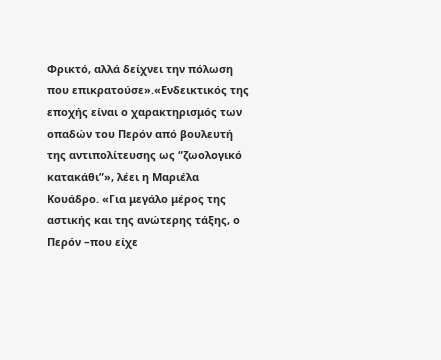Φρικτό, αλλά δείχνει την πόλωση που επικρατούσε».«Ενδεικτικός της εποχής είναι ο χαρακτηρισμός των οπαδών του Περόν από βουλευτή της αντιπολίτευσης ως “ζωολογικό κατακάθι”», λέει η Μαριέλα Κουάδρο. «Για μεγάλο μέρος της αστικής και της ανώτερης τάξης, ο Περόν –που είχε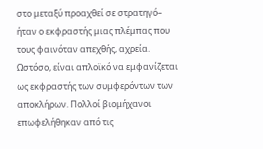στο μεταξύ προαχθεί σε στρατηγό– ήταν ο εκφραστής μιας πλέμπας που τους φαινόταν απεχθής, αχρεία. Ωστόσο, είναι απλοϊκό να εμφανίζεται ως εκφραστής των συμφερόντων των αποκλήρων. Πολλοί βιομήχανοι επωφελήθηκαν από τις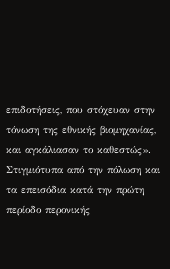επιδοτήσεις, που στόχευαν στην τόνωση της εθνικής βιομηχανίας, και αγκάλιασαν το καθεστώς».
Στιγμιότυπα από την πόλωση και τα επεισόδια κατά την πρώτη περίοδο περονικής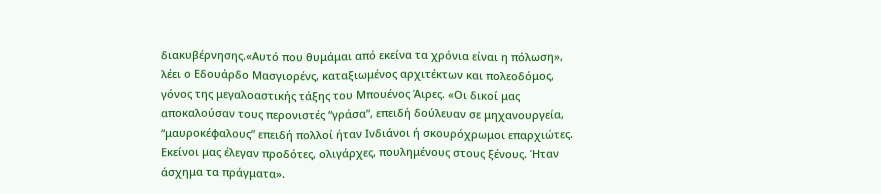διακυβέρνησης.«Αυτό που θυμάμαι από εκείνα τα χρόνια είναι η πόλωση», λέει ο Εδουάρδο Μασγιορένς, καταξιωμένος αρχιτέκτων και πολεοδόμος, γόνος της μεγαλοαστικής τάξης του Μπουένος Άιρες. «Οι δικοί μας αποκαλούσαν τους περονιστές “γράσα”, επειδή δούλευαν σε μηχανουργεία, “μαυροκέφαλους” επειδή πολλοί ήταν Ινδιάνοι ή σκουρόχρωμοι επαρχιώτες. Εκείνοι μας έλεγαν προδότες, ολιγάρχες, πουλημένους στους ξένους. Ήταν άσχημα τα πράγματα».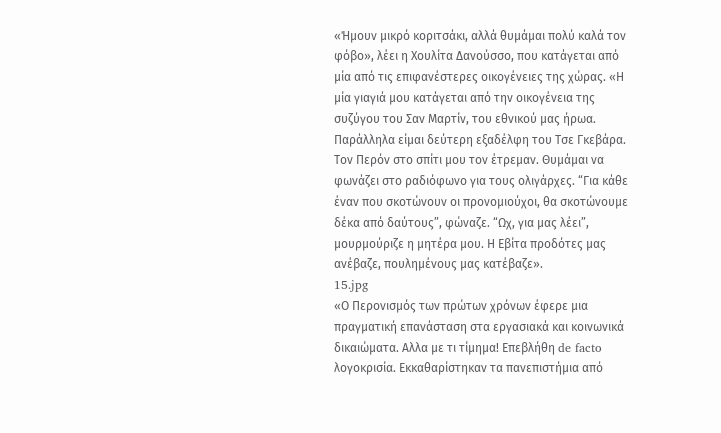«Ήμουν μικρό κοριτσάκι, αλλά θυμάμαι πολύ καλά τον φόβο», λέει η Χουλίτα Δανούσσο, που κατάγεται από μία από τις επιφανέστερες οικογένειες της χώρας. «Η μία γιαγιά μου κατάγεται από την οικογένεια της συζύγου του Σαν Μαρτίν, του εθνικού μας ήρωα. Παράλληλα είμαι δεύτερη εξαδέλφη του Τσε Γκεβάρα. Τον Περόν στο σπίτι μου τον έτρεμαν. Θυμάμαι να φωνάζει στο ραδιόφωνο για τους ολιγάρχες. “Για κάθε έναν που σκοτώνουν οι προνομιούχοι, θα σκοτώνουμε δέκα από δαύτους”, φώναζε. “Ωχ, για μας λέει”, μουρμούριζε η μητέρα μου. Η Εβίτα προδότες μας ανέβαζε, πουλημένους μας κατέβαζε».
15.jpg
«Ο Περονισμός των πρώτων χρόνων έφερε μια πραγματική επανάσταση στα εργασιακά και κοινωνικά δικαιώματα. Αλλα με τι τίμημα! Επεβλήθη de facto λογοκρισία. Εκκαθαρίστηκαν τα πανεπιστήμια από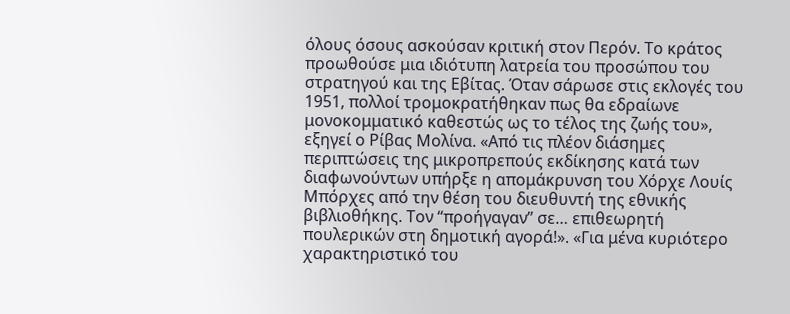όλους όσους ασκούσαν κριτική στον Περόν. Το κράτος προωθούσε μια ιδιότυπη λατρεία του προσώπου του στρατηγού και της Εβίτας. Όταν σάρωσε στις εκλογές του 1951, πολλοί τρομοκρατήθηκαν πως θα εδραίωνε μονοκομματικό καθεστώς ως το τέλος της ζωής του», εξηγεί ο Ρίβας Μολίνα. «Από τις πλέον διάσημες περιπτώσεις της μικροπρεπούς εκδίκησης κατά των διαφωνούντων υπήρξε η απομάκρυνση του Χόρχε Λουίς Μπόρχες από την θέση του διευθυντή της εθνικής βιβλιοθήκης. Τον “προήγαγαν” σε… επιθεωρητή πουλερικών στη δημοτική αγορά!». «Για μένα κυριότερο χαρακτηριστικό του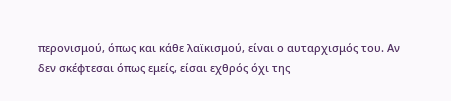περονισμού, όπως και κάθε λαϊκισμού, είναι ο αυταρχισμός του. Αν δεν σκέφτεσαι όπως εμείς, είσαι εχθρός όχι της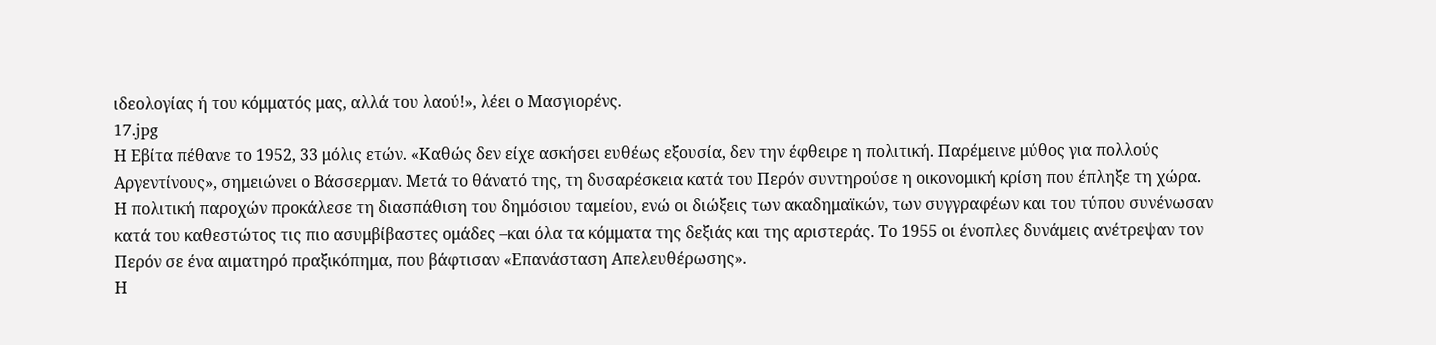ιδεολογίας ή του κόμματός μας, αλλά του λαού!», λέει ο Μασγιορένς.
17.jpg
Η Εβίτα πέθανε το 1952, 33 μόλις ετών. «Καθώς δεν είχε ασκήσει ευθέως εξουσία, δεν την έφθειρε η πολιτική. Παρέμεινε μύθος για πολλούς Αργεντίνους», σημειώνει ο Βάσσερμαν. Μετά το θάνατό της, τη δυσαρέσκεια κατά του Περόν συντηρούσε η οικονομική κρίση που έπληξε τη χώρα. Η πολιτική παροχών προκάλεσε τη διασπάθιση του δημόσιου ταμείου, ενώ οι διώξεις των ακαδημαϊκών, των συγγραφέων και του τύπου συνένωσαν κατά του καθεστώτος τις πιο ασυμβίβαστες ομάδες –και όλα τα κόμματα της δεξιάς και της αριστεράς. Το 1955 οι ένοπλες δυνάμεις ανέτρεψαν τον Περόν σε ένα αιματηρό πραξικόπημα, που βάφτισαν «Επανάσταση Απελευθέρωσης».
Η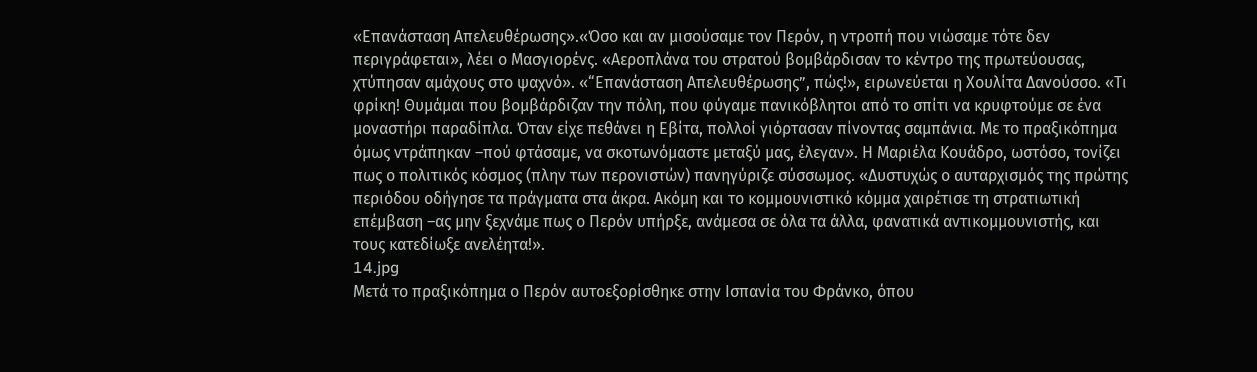«Επανάσταση Απελευθέρωσης».«Όσο και αν μισούσαμε τον Περόν, η ντροπή που νιώσαμε τότε δεν περιγράφεται», λέει ο Μασγιορένς. «Αεροπλάνα του στρατού βομβάρδισαν το κέντρο της πρωτεύουσας, χτύπησαν αμάχους στο ψαχνό». «“Επανάσταση Απελευθέρωσης”, πώς!», ειρωνεύεται η Χουλίτα Δανούσσο. «Τι φρίκη! Θυμάμαι που βομβάρδιζαν την πόλη, που φύγαμε πανικόβλητοι από το σπίτι να κρυφτούμε σε ένα μοναστήρι παραδίπλα. Όταν είχε πεθάνει η Εβίτα, πολλοί γιόρτασαν πίνοντας σαμπάνια. Με το πραξικόπημα όμως ντράπηκαν –πού φτάσαμε, να σκοτωνόμαστε μεταξύ μας, έλεγαν». Η Μαριέλα Κουάδρο, ωστόσο, τονίζει πως ο πολιτικός κόσμος (πλην των περονιστών) πανηγύριζε σύσσωμος. «Δυστυχώς ο αυταρχισμός της πρώτης περιόδου οδήγησε τα πράγματα στα άκρα. Ακόμη και το κομμουνιστικό κόμμα χαιρέτισε τη στρατιωτική επέμβαση –ας μην ξεχνάμε πως ο Περόν υπήρξε, ανάμεσα σε όλα τα άλλα, φανατικά αντικομμουνιστής, και τους κατεδίωξε ανελέητα!».
14.jpg
Μετά το πραξικόπημα ο Περόν αυτοεξορίσθηκε στην Ισπανία του Φράνκο, όπου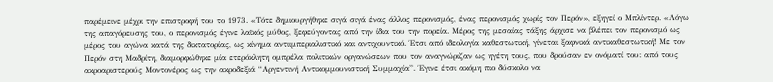παρέμεινε μέχρι την επιστροφή του το 1973. «Τότε δημιουργήθηκε σιγά σιγά ένας άλλος περονισμός, ένας περονισμός χωρίς τον Περόν», εξηγεί ο Μπλίντερ. «Λόγω της απαγόρευσης του, ο περονισμός έγινε λαϊκός μύθος, ξεφεύγοντας από την ίδια του την πορεία. Μέρος της μεσαίας τάξης άρχισε να βλέπει τον περονισμό ως μέρος του αγώνα κατά της δικτατορίας, ως κίνημα αντιιμπεριαλιστικό και αντιχουντικό. Έτσι από ιδεολογία καθεστωτική, γίνεται ξαφνικά αντικαθεστωτική! Με τον Περόν στη Μαδρίτη, διαμορφώθηκε μία ετερόκλητη ομπρέλα πολιτικών οργανώσεων που τον αναγνώριζαν ως ηγέτη τους, που δρούσαν εν ονόματί του: από τους ακροαριστερούς Μοντονέρος ως την ακροδεξιά “Αργεντινή Αντικομμουνιστική Συμμαχία”. Έγινε έτσι ακόμη πιο δύσκολο να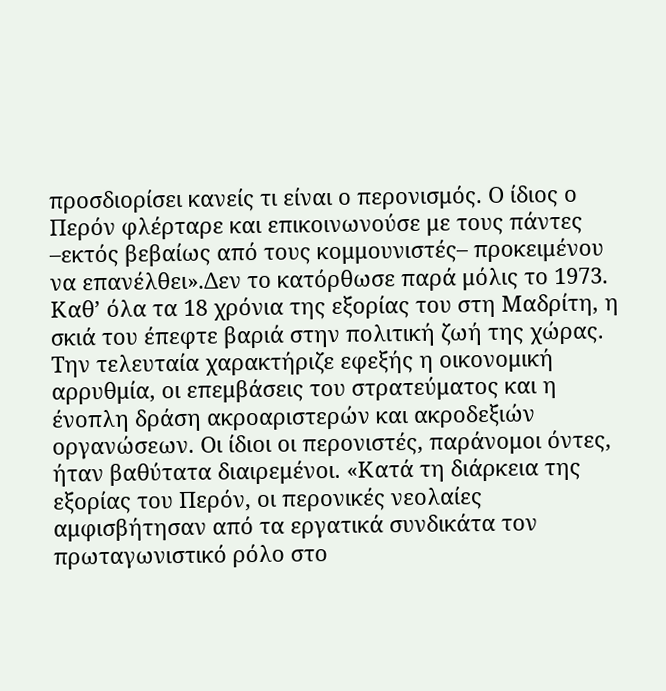προσδιορίσει κανείς τι είναι ο περονισμός. Ο ίδιος ο Περόν φλέρταρε και επικοινωνούσε με τους πάντες –εκτός βεβαίως από τους κομμουνιστές– προκειμένου να επανέλθει».Δεν το κατόρθωσε παρά μόλις το 1973. Καθ’ όλα τα 18 χρόνια της εξορίας του στη Μαδρίτη, η σκιά του έπεφτε βαριά στην πολιτική ζωή της χώρας. Την τελευταία χαρακτήριζε εφεξής η οικονομική αρρυθμία, οι επεμβάσεις του στρατεύματος και η ένοπλη δράση ακροαριστερών και ακροδεξιών οργανώσεων. Οι ίδιοι οι περονιστές, παράνομοι όντες, ήταν βαθύτατα διαιρεμένοι. «Κατά τη διάρκεια της εξορίας του Περόν, οι περονικές νεολαίες αμφισβήτησαν από τα εργατικά συνδικάτα τον πρωταγωνιστικό ρόλο στο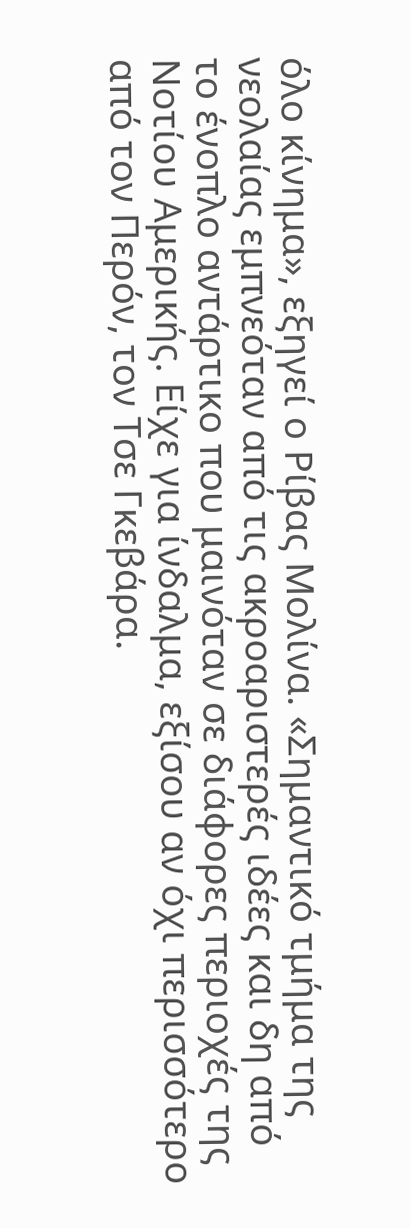όλο κίνημα», εξηγεί ο Ρίβας Μολίνα. «Σημαντικό τμήμα της νεολαίας εμπνεόταν από τις ακροαριστερές ιδέες και δη από το ένοπλο αντάρτικο που μαινόταν σε διάφορες περιοχές της Νοτίου Αμερικής. Είχε για ίνδαλμα, εξίσου αν όχι περισσότερο από τον Περόν, τον Τσε Γκεβάρα.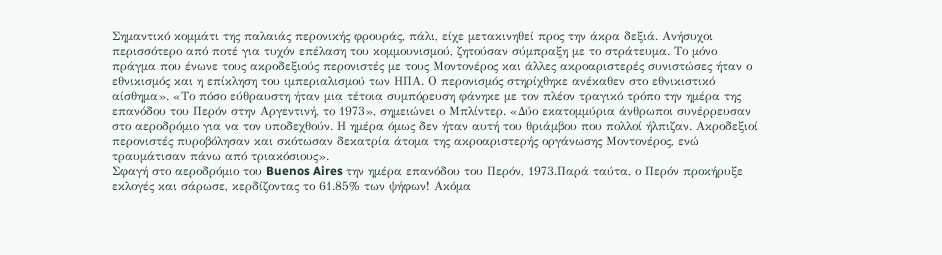Σημαντικό κομμάτι της παλαιάς περονικής φρουράς, πάλι, είχε μετακινηθεί προς την άκρα δεξιά. Ανήσυχοι περισσότερο από ποτέ για τυχόν επέλαση του κομμουνισμού, ζητούσαν σύμπραξη με το στράτευμα. Το μόνο πράγμα που ένωνε τους ακροδεξιούς περονιστές με τους Μοντονέρος και άλλες ακροαριστερές συνιστώσες ήταν ο εθνικισμός και η επίκληση του ιμπεριαλισμού των ΗΠΑ. Ο περονισμός στηρίχθηκε ανέκαθεν στο εθνικιστικό αίσθημα». «Το πόσο εύθραυστη ήταν μια τέτοια συμπόρευση φάνηκε με τον πλέον τραγικό τρόπο την ημέρα της επανόδου του Περόν στην Αργεντινή, το 1973», σημειώνει ο Μπλίντερ. «Δύο εκατομμύρια άνθρωποι συνέρρευσαν στο αεροδρόμιο για να τον υποδεχθούν. Η ημέρα όμως δεν ήταν αυτή του θριάμβου που πολλοί ήλπιζαν. Ακροδεξιοί περονιστές πυροβόλησαν και σκότωσαν δεκατρία άτομα της ακροαριστερής οργάνωσης Μοντονέρος, ενώ τραυμάτισαν πάνω από τριακόσιους».
Σφαγή στο αεροδρόμιο του Buenos Aires την ημέρα επανόδου του Περόν, 1973.Παρά ταύτα, ο Περόν προκήρυξε εκλογές και σάρωσε, κερδίζοντας το 61.85% των ψήφων! Ακόμα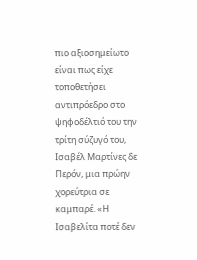πιο αξιοσημείωτο είναι πως είχε τοποθετήσει αντιπρόεδρο στο ψηφοδέλτιό του την τρίτη σύζυγό του, Ισαβέλ Μαρτίνες δε Περόν, μια πρώην χορεύτρια σε καμπαρέ. «Η Ισαβελίτα ποτέ δεν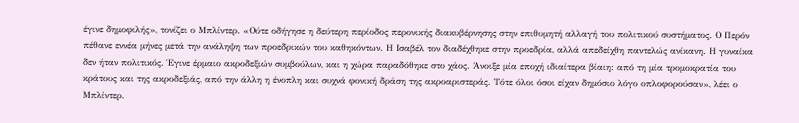έγινε δημοφιλής», τονίζει ο Μπλίντερ. «Ούτε οδήγησε η δεύτερη περίοδος περονικής διακυβέρνησης στην επιθυμητή αλλαγή του πολιτικού συστήματος. Ο Περόν πέθανε εννέα μήνες μετά την ανάληψη των προεδρικών του καθηκόντων. Η Ισαβέλ τον διαδέχθηκε στην προεδρία, αλλά απεδείχθη παντελώς ανίκανη. Η γυναίκα δεν ήταν πολιτικός. Έγινε έρμαιο ακροδεξιών συμβούλων, και η χώρα παραδόθηκε στο χάος. Άνοιξε μία εποχή ιδιαίτερα βίαιη: από τη μία τρομοκρατία του κράτους και της ακροδεξιάς, από την άλλη η ένοπλη και συχνά φονική δράση της ακροαριστεράς. Τότε όλοι όσοι είχαν δημόσιο λόγο οπλοφορούσαν», λέει ο Μπλίντερ.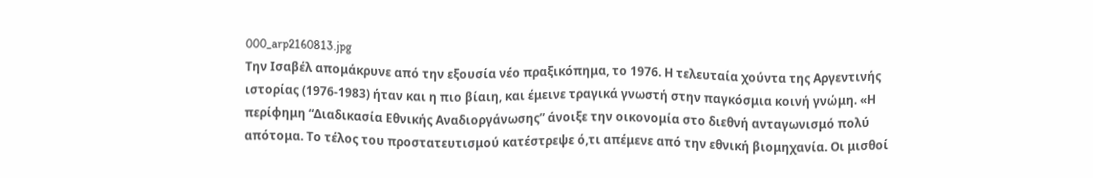000_arp2160813.jpg
Την Ισαβέλ απομάκρυνε από την εξουσία νέο πραξικόπημα, το 1976. Η τελευταία χούντα της Αργεντινής ιστορίας (1976-1983) ήταν και η πιο βίαιη, και έμεινε τραγικά γνωστή στην παγκόσμια κοινή γνώμη. «Η περίφημη “Διαδικασία Εθνικής Αναδιοργάνωσης” άνοιξε την οικονομία στο διεθνή ανταγωνισμό πολύ απότομα. Το τέλος του προστατευτισμού κατέστρεψε ό,τι απέμενε από την εθνική βιομηχανία. Οι μισθοί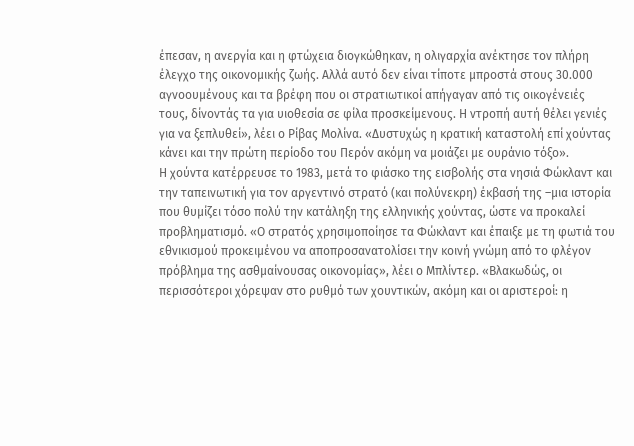έπεσαν, η ανεργία και η φτώχεια διογκώθηκαν, η ολιγαρχία ανέκτησε τον πλήρη έλεγχο της οικονομικής ζωής. Αλλά αυτό δεν είναι τίποτε μπροστά στους 30.000 αγνοουμένους και τα βρέφη που οι στρατιωτικοί απήγαγαν από τις οικογένειές τους, δίνοντάς τα για υιοθεσία σε φίλα προσκείμενους. Η ντροπή αυτή θέλει γενιές για να ξεπλυθεί», λέει ο Ρίβας Μολίνα. «Δυστυχώς η κρατική καταστολή επί χούντας κάνει και την πρώτη περίοδο του Περόν ακόμη να μοιάζει με ουράνιο τόξο».
Η χούντα κατέρρευσε το 1983, μετά το φιάσκο της εισβολής στα νησιά Φώκλαντ και την ταπεινωτική για τον αργεντινό στρατό (και πολύνεκρη) έκβασή της –μια ιστορία που θυμίζει τόσο πολύ την κατάληξη της ελληνικής χούντας, ώστε να προκαλεί προβληματισμό. «Ο στρατός χρησιμοποίησε τα Φώκλαντ και έπαιξε με τη φωτιά του εθνικισμού προκειμένου να αποπροσανατολίσει την κοινή γνώμη από το φλέγον πρόβλημα της ασθμαίνουσας οικονομίας», λέει ο Μπλίντερ. «Βλακωδώς, οι περισσότεροι χόρεψαν στο ρυθμό των χουντικών, ακόμη και οι αριστεροί: η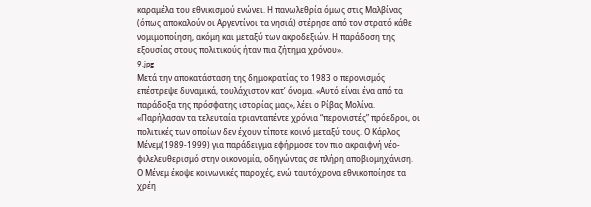καραμέλα του εθνικισμού ενώνει. Η πανωλεθρία όμως στις Μαλβίνας (όπως αποκαλούν οι Αργεντίνοι τα νησιά) στέρησε από τον στρατό κάθε νομιμοποίηση, ακόμη και μεταξύ των ακροδεξιών. Η παράδοση της εξουσίας στους πολιτικούς ήταν πια ζήτημα χρόνου».
9.jpg
Μετά την αποκατάσταση της δημοκρατίας το 1983 ο περονισμός επέστρεψε δυναμικά, τουλάχιστον κατ’ όνομα. «Αυτό είναι ένα από τα παράδοξα της πρόσφατης ιστορίας μας», λέει ο Ρίβας Μολίνα. «Παρήλασαν τα τελευταία τριανταπέντε χρόνια “περονιστές” πρόεδροι, οι πολιτικές των οποίων δεν έχουν τίποτε κοινό μεταξύ τους. Ο Κάρλος Μένεμ(1989-1999) για παράδειγμα εφήρμοσε τον πιο ακραιφνή νέο-φιλελευθερισμό στην οικονομία, οδηγώντας σε πλήρη αποβιομηχάνιση. Ο Μένεμ έκοψε κοινωνικές παροχές, ενώ ταυτόχρονα εθνικοποίησε τα χρέη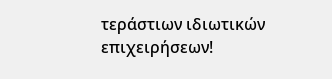τεράστιων ιδιωτικών επιχειρήσεων!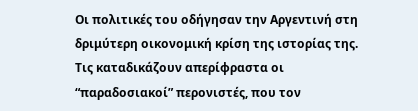Οι πολιτικές του οδήγησαν την Αργεντινή στη δριμύτερη οικονομική κρίση της ιστορίας της. Τις καταδικάζουν απερίφραστα οι “παραδοσιακοί” περονιστές, που τον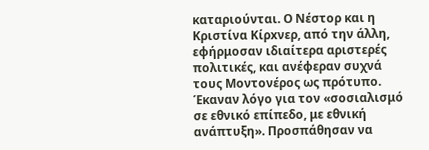καταριούνται. Ο Νέστoρ και η Κριστίνα Κίρxνερ, από την άλλη, εφήρμοσαν ιδιαίτερα αριστερές πολιτικές, και ανέφεραν συχνά τους Μοντονέρος ως πρότυπο. Έκαναν λόγο για τον «σοσιαλισμό σε εθνικό επίπεδο, με εθνική ανάπτυξη». Προσπάθησαν να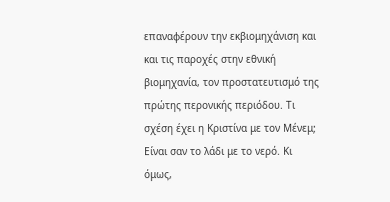επαναφέρουν την εκβιομηχάνιση και και τις παροχές στην εθνική βιομηχανία, τον προστατευτισμό της πρώτης περονικής περιόδου. Τι σχέση έχει η Κριστίνα με τον Μένεμ; Είναι σαν το λάδι με το νερό. Κι όμως,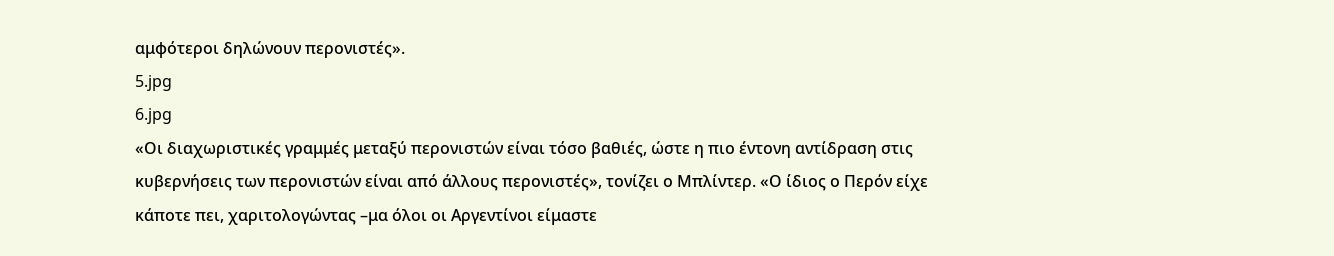αμφότεροι δηλώνουν περονιστές».
5.jpg
6.jpg
«Οι διαχωριστικές γραμμές μεταξύ περονιστών είναι τόσο βαθιές, ώστε η πιο έντονη αντίδραση στις κυβερνήσεις των περονιστών είναι από άλλους περονιστές», τονίζει ο Μπλίντερ. «Ο ίδιος ο Περόν είχε κάποτε πει, χαριτολογώντας –μα όλοι οι Αργεντίνοι είμαστε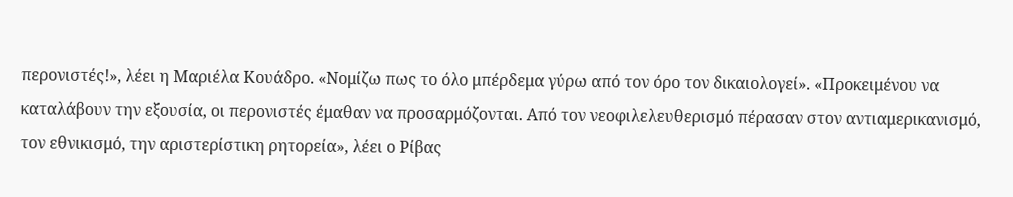περονιστές!», λέει η Μαριέλα Κουάδρο. «Νομίζω πως το όλο μπέρδεμα γύρω από τον όρο τον δικαιολογεί». «Προκειμένου να καταλάβουν την εξουσία, οι περονιστές έμαθαν να προσαρμόζονται. Από τον νεοφιλελευθερισμό πέρασαν στον αντιαμερικανισμό, τον εθνικισμό, την αριστερίστικη ρητορεία», λέει ο Ρίβας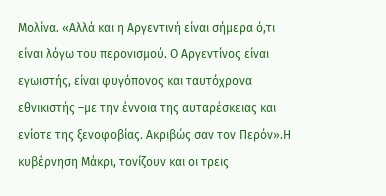Μολίνα. «Αλλά και η Αργεντινή είναι σήμερα ό,τι είναι λόγω του περονισμού. Ο Αργεντίνος είναι εγωιστής, είναι φυγόπονος και ταυτόχρονα εθνικιστής –με την έννοια της αυταρέσκειας και ενίοτε της ξενοφοβίας. Ακριβώς σαν τον Περόν».Η κυβέρνηση Μάκρι, τονίζουν και οι τρεις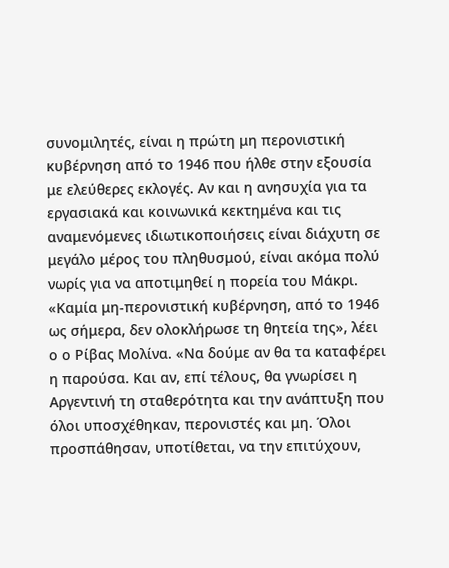συνομιλητές, είναι η πρώτη μη περονιστική κυβέρνηση από το 1946 που ήλθε στην εξουσία με ελεύθερες εκλογές. Αν και η ανησυχία για τα εργασιακά και κοινωνικά κεκτημένα και τις αναμενόμενες ιδιωτικοποιήσεις είναι διάχυτη σε μεγάλο μέρος του πληθυσμού, είναι ακόμα πολύ νωρίς για να αποτιμηθεί η πορεία του Μάκρι. «Καμία μη-περονιστική κυβέρνηση, από το 1946 ως σήμερα, δεν ολοκλήρωσε τη θητεία της», λέει ο ο Ρίβας Μολίνα. «Να δούμε αν θα τα καταφέρει η παρούσα. Και αν, επί τέλους, θα γνωρίσει η Αργεντινή τη σταθερότητα και την ανάπτυξη που όλοι υποσχέθηκαν, περονιστές και μη. Όλοι προσπάθησαν, υποτίθεται, να την επιτύχουν,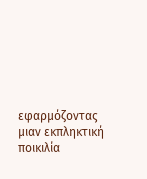εφαρμόζοντας μιαν εκπληκτική ποικιλία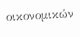οικονομικών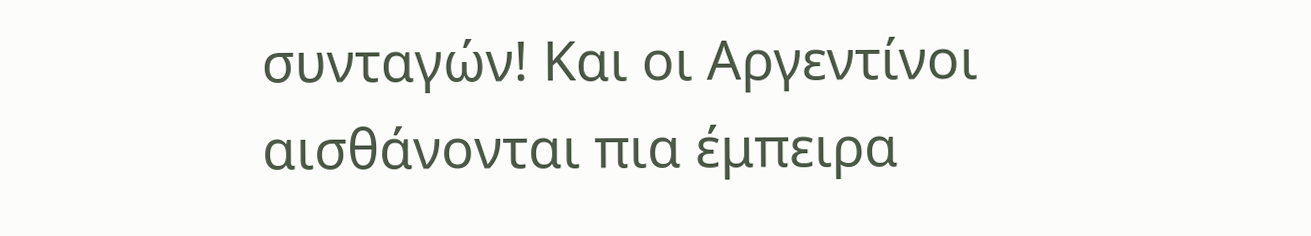συνταγών! Και οι Αργεντίνοι αισθάνονται πια έμπειρα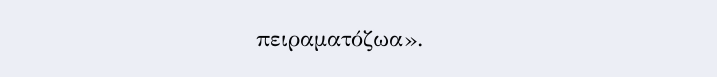πειραματόζωα».